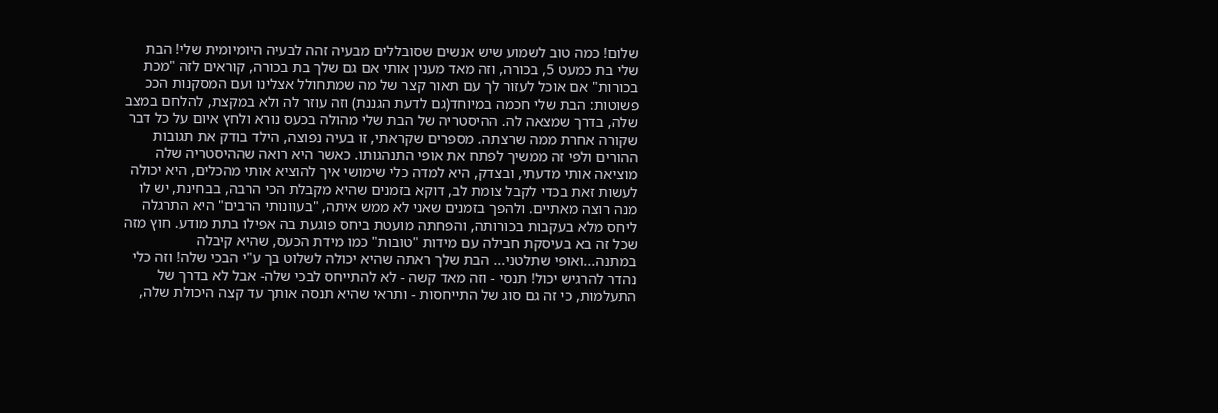שלום! כמה טוב לשמוע שיש אנשים שסובללים מבעיה זהה לבעיה היומיומית שלי! הבת שלי בת כמעט 5, בכורה, וזה מאד מענין אותי אם גם שלך בת בכורה, קוראים לזה "מכת בכורות" אם אוכל לעזור לך עם תאור קצר של מה שמתחולל אצלינו ועם המסקנות הככ פשוטות: הבת שלי חכמה במיוחד(גם לדעת הגננת) וזה עוזר לה ולא במקצת, להלחם במצב שלה, בדרך שמצאה לה. ההיסטריה של הבת שלי מהולה בכעס נורא ולחץ איום על כל דבר שקורה אחרת ממה שרצתה. מספרים שקראתי, זו בעיה נפוצה, הילד בודק את תגובות ההורים ולפי זה ממשיך לפתח את אופי התנהגותו. כאשר היא רואה שההיסטריה שלה מוציאה אותי מדעתי, ובצדק, היא למדה כלי שימושי איך להוציא אותי מהכלים, היא יכולה לעשות זאת בכדי לקבל צומת לב, דוקא בזמנים שהיא מקבלת הכי הרבה, בבחינת, יש לו מנה רוצה מאתיים. ולהפך בזמנים שאני לא ממש איתה, "בעוונותי הרבים" היא התרגלה ליחס מלא בעקבות בכורותה, והפחתה מועטת ביחס פוגעת בה אפילו בתת מודע. חוץ מזה שכל זה בא בעיסקת חבילה עם מידות "טובות" כמו מידת הכעס, שהיא קיבלה במתנה...ואופי שתלטני... הבת שלך ראתה שהיא יכולה לשלוט בך ע"י הבכי שלה! וזה כלי נהדר להרגיש יכול! תנסי - וזה מאד קשה - לא להתייחס לבכי שלה- אבל לא בדרך של התעלמות, כי זה גם סוג של התייחסות - ותראי שהיא תנסה אותך עד קצה היכולת שלה,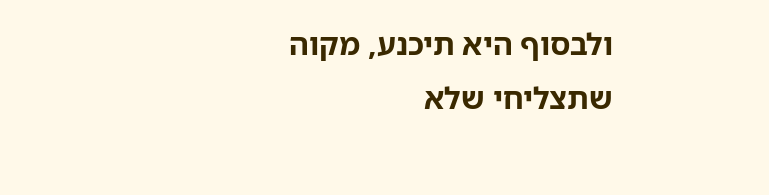ולבסוף היא תיכנע, מקוה שתצליחי שלא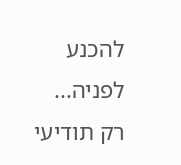להכנע לפניה... רק תודיעי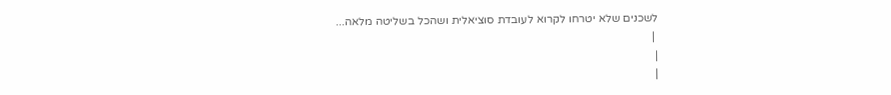לשכנים שלא יטרחו לקרוא לעובדת סוציאלית ושהכל בשליטה מלאה...
 |
|
|